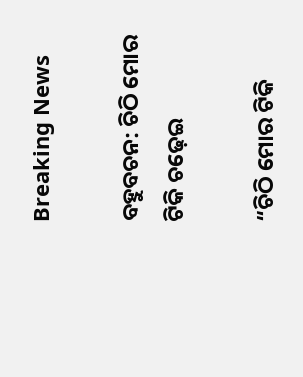Breaking News

ବହୁବଚନ: ଚିଠି ମୋର ଟିକି ଚଢ଼େଇ

“ଚିଠି ମୋର ଟିକି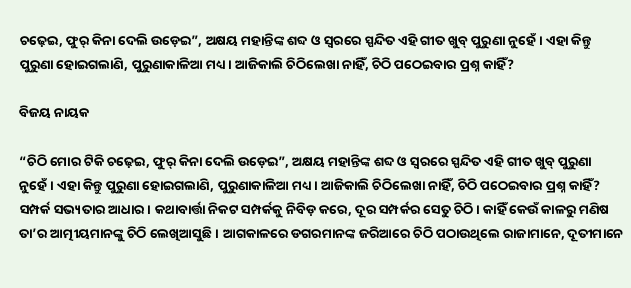ଚଢ଼େଇ, ଫୁର୍ କିନା ଦେଲି ଉଡ଼େଇ”, ଅକ୍ଷୟ ମହାନ୍ତିଙ୍କ ଶବ୍ଦ ଓ ସ୍ୱରରେ ସ୍ପନ୍ଦିତ ଏହି ଗୀତ ଖୁବ୍ ପୁରୁଣା ନୁହେଁ। ଏହା କିନ୍ତୁ ପୁରୁଣା ହୋଇଗଲାଣି, ପୁରୁଣାକାଳିଆ ମଧ୍ୟ। ଆଜିକାଲି ଚିଠିଲେଖା ନାହିଁ, ଚିଠି ପଠେଇବାର ପ୍ରଶ୍ନ କାହିଁ?

ବିଜୟ ନାୟକ

“ଚିଠି ମୋର ଟିକି ଚଢ଼େଇ, ଫୁର୍ କିନା ଦେଲି ଉଡ଼େଇ”, ଅକ୍ଷୟ ମହାନ୍ତିଙ୍କ ଶବ୍ଦ ଓ ସ୍ୱରରେ ସ୍ପନ୍ଦିତ ଏହି ଗୀତ ଖୁବ୍ ପୁରୁଣା ନୁହେଁ। ଏହା କିନ୍ତୁ ପୁରୁଣା ହୋଇଗଲାଣି, ପୁରୁଣାକାଳିଆ ମଧ୍ୟ। ଆଜିକାଲି ଚିଠିଲେଖା ନାହିଁ, ଚିଠି ପଠେଇବାର ପ୍ରଶ୍ନ କାହିଁ?
ସମ୍ପର୍କ ସଭ୍ୟତାର ଆଧାର। କଥାବାର୍ତ୍ତା ନିକଟ ସମ୍ପର୍କକୁ ନିବିଡ଼ କରେ, ଦୂର ସମ୍ପର୍କର ସେତୁ ଚିଠି। କାହିଁ କେଉଁ କାଳରୁ ମଣିଷ ତା’ର ଆତ୍ମୀୟମାନଙ୍କୁ ଚିଠି ଲେଖିଆସୁଛି। ଆଗକାଳରେ ଡଗରମାନଙ୍କ ଜରିଆରେ ଚିଠି ପଠାଉଥିଲେ ରାଜାମାନେ, ଦୂତୀମାନେ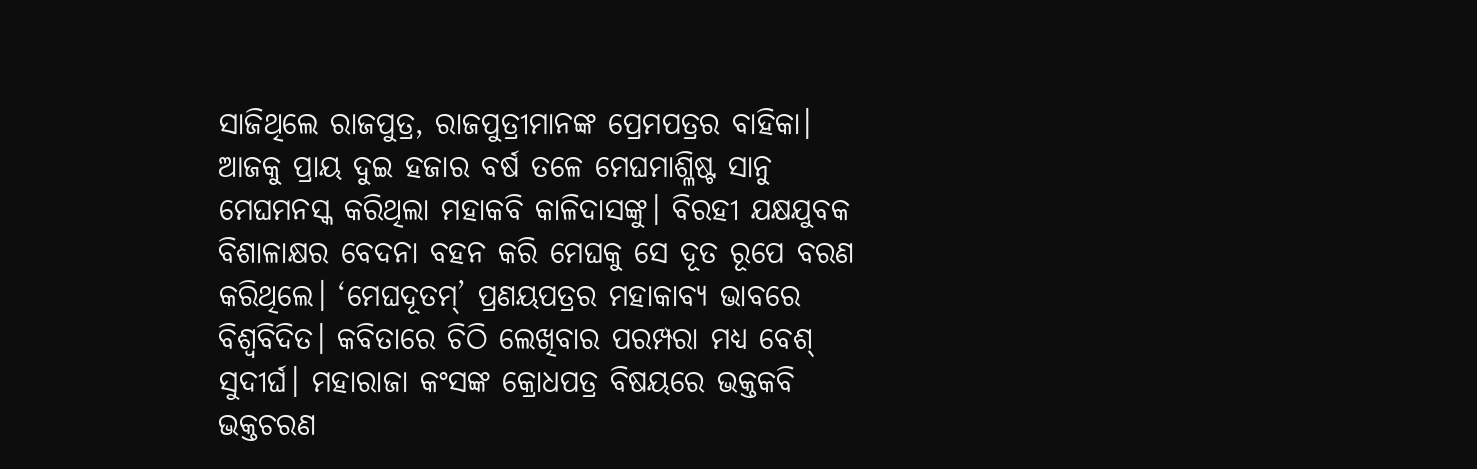ସାଜିଥିଲେ ରାଜପୁତ୍ର, ରାଜପୁତ୍ରୀମାନଙ୍କ ପ୍ରେମପତ୍ରର ବାହିକା। ଆଜକୁ ପ୍ରାୟ ଦୁଇ ହଜାର ବର୍ଷ ତଳେ ମେଘମାଶ୍ଳିଷ୍ଟ ସାନୁ ମେଘମନସ୍କ କରିଥିଲା ମହାକବି କାଳିଦାସଙ୍କୁ। ବିରହୀ ଯକ୍ଷଯୁବକ ବିଶାଳାକ୍ଷର ବେଦନା ବହନ କରି ମେଘକୁ ସେ ଦୂତ ରୂପେ ବରଣ କରିଥିଲେ। ‘ମେଘଦୂତମ୍’ ପ୍ରଣୟପତ୍ରର ମହାକାବ୍ୟ ଭାବରେ ବିଶ୍ୱବିଦିତ। କବିତାରେ ଚିଠି ଲେଖିବାର ପରମ୍ପରା ମଧ୍ୟ ବେଶ୍ ସୁଦୀର୍ଘ। ମହାରାଜା କଂସଙ୍କ କ୍ରୋଧପତ୍ର ବିଷୟରେ ଭକ୍ତକବି ଭକ୍ତଚରଣ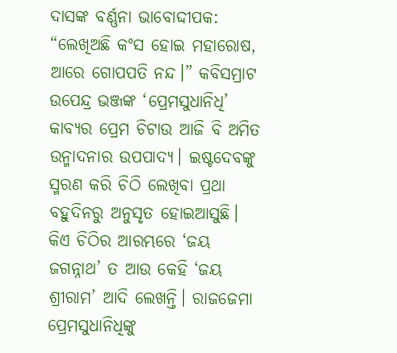ଦାସଙ୍କ ବର୍ଣ୍ଣନା ଭାବୋଦ୍ଦୀପକ: “ଲେଖିଅଛି କଂସ ହୋଇ ମହାରୋଷ, ଆରେ ଗୋପପତି ନନ୍ଦ।” କବିସମ୍ରାଟ ଉପେନ୍ଦ୍ର ଭଞ୍ଜଙ୍କ ‘ପ୍ରେମସୁଧାନିଧି’ କାବ୍ୟର ପ୍ରେମ ଚିଟାଉ ଆଜି ବି ଅମିତ ଉନ୍ମାଦନାର ଉପପାଦ୍ୟ। ଇଷ୍ଟଦେବଙ୍କୁ ସ୍ମରଣ କରି ଚିଠି ଲେଖିବା ପ୍ରଥା ବହୁଦିନରୁ ଅନୁସୃତ ହୋଇଆସୁଛି। କିଏ ଚିଠିର ଆରମ୍ଭରେ ‘ଜୟ ଜଗନ୍ନାଥ’ ତ ଆଉ କେହି ‘ଜୟ ଶ୍ରୀରାମ’ ଆଦି ଲେଖନ୍ତି। ରାଜଜେମା ପ୍ରେମସୁଧାନିଧିଙ୍କୁ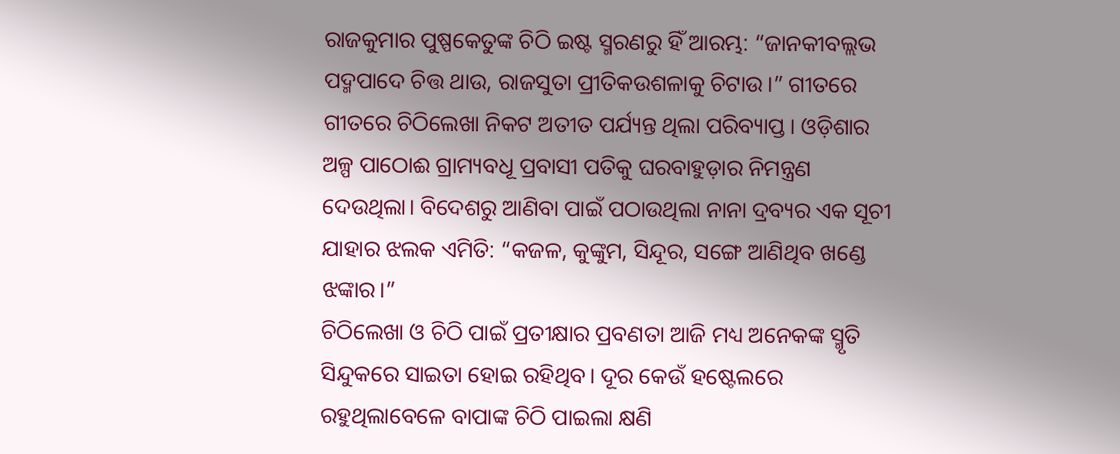ରାଜକୁମାର ପୁଷ୍ପକେତୁଙ୍କ ଚିଠି ଇଷ୍ଟ ସ୍ମରଣରୁ ହିଁ ଆରମ୍ଭ: “ଜାନକୀବଲ୍ଲଭ ପଦ୍ମପାଦେ ଚିତ୍ତ ଥାଉ, ରାଜସୁତା ପ୍ରୀତିକଉଶଳାକୁ ଚିଟାଉ।” ଗୀତରେ ଗୀତରେ ଚିଠିଲେଖା ନିକଟ ଅତୀତ ପର୍ଯ୍ୟନ୍ତ ଥିଲା ପରିବ୍ୟାପ୍ତ। ଓଡ଼ିଶାର ଅଳ୍ପ ପାଠୋଈ ଗ୍ରାମ୍ୟବଧୂ ପ୍ରବାସୀ ପତିକୁ ଘରବାହୁଡ଼ାର ନିମନ୍ତ୍ରଣ ଦେଉଥିଲା। ବିଦେଶରୁ ଆଣିବା ପାଇଁ ପଠାଉଥିଲା ନାନା ଦ୍ରବ୍ୟର ଏକ ସୂଚୀ ଯାହାର ଝଲକ ଏମିତି: “କଜଳ, କୁଙ୍କୁମ, ସିନ୍ଦୂର, ସଙ୍ଗେ ଆଣିଥିବ ଖଣ୍ଡେ ଝଙ୍କାର।”
ଚିଠିଲେଖା ଓ ଚିଠି ପାଇଁ ପ୍ରତୀକ୍ଷାର ପ୍ରବଣତା ଆଜି ମଧ୍ୟ ଅନେକଙ୍କ ସ୍ମୃତି ସିନ୍ଦୁକରେ ସାଇତା ହୋଇ ରହିଥିବ। ଦୂର କେଉଁ ହଷ୍ଟେଲରେ ରହୁଥିଲାବେଳେ ବାପାଙ୍କ ଚିଠି ପାଇଲା କ୍ଷଣି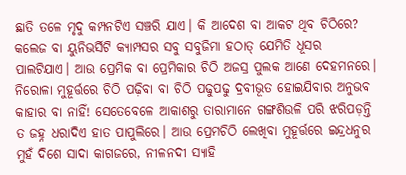ଛାତି ତଳେ ମୃଦୁ କମ୍ପନଟିଏ ସଞ୍ଚରି ଯାଏ। କି ଆଦେଶ ବା ଆକଟ ଥିବ ଚିଠିରେ? କଲେଜ ବା ୟୁନିଭର୍ସିଟି କ୍ୟାମ୍ପସର ସବୁ ସବୁଜିମା ହଠାତ୍ ଯେମିତି ଧୂସର ପାଲଟିଯାଏ। ଆଉ ପ୍ରେମିକ ବା ପ୍ରେମିକାର ଚିଠି ଅଜସ୍ର ପୁଲକ ଆଣେ ଦେହମନରେ। ନିରୋଳା ମୁହୂର୍ତ୍ତରେ ଚିଠି ପଢ଼ିବା ବା ଚିଠି ପଢୁପଢୁ ଦ୍ରବୀଭୂତ ହୋଇଯିବାର ଅନୁଭବ କାହାର ବା ନାହିଁ! ସେତେବେଳେ ଆକାଶରୁ ତାରାମାନେ ଗଙ୍ଗଶିଉଳି ପରି ଝରିପଡ଼ନ୍ତି ତ ଜହ୍ନ ଧରାଦିଏ ହାତ ପାପୁଲିରେ। ଆଉ ପ୍ରେମଚିଠି ଲେଖିବା ମୁହୂର୍ତ୍ତରେ ଇନ୍ଦ୍ରଧନୁର ମୁହଁ ଦିଶେ ସାଦା କାଗଜରେ, ନୀଳନଦୀ ସ୍ୟାହି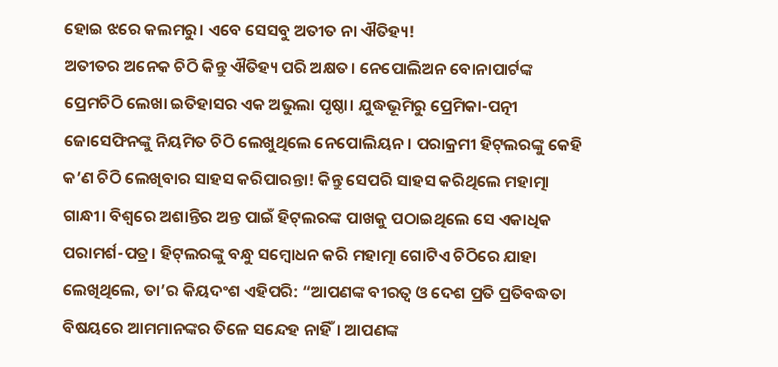ହୋଇ ଝରେ କଲମରୁ। ଏବେ ସେସବୁ ଅତୀତ ନା ଐତିହ୍ୟ!
ଅତୀତର ଅନେକ ଚିଠି କିନ୍ତୁ ଐତିହ୍ୟ ପରି ଅକ୍ଷତ। ନେପୋଲିଅନ ବୋନାପାର୍ଟଙ୍କ ପ୍ରେମଚିଠି ଲେଖା ଇତିହାସର ଏକ ଅଭୁଲା ପୃଷ୍ଠା। ଯୁଦ୍ଧଭୂମିରୁ ପ୍ରେମିକା-ପତ୍ନୀ ଜୋସେଫିନଙ୍କୁ ନିୟମିତ ଚିଠି ଲେଖୁଥିଲେ ନେପୋଲିୟନ। ପରାକ୍ରମୀ ହିଟ୍‌ଲରଙ୍କୁ କେହି କ’ଣ ଚିଠି ଲେଖିବାର ସାହସ କରିପାରନ୍ତା! କିନ୍ତୁ ସେପରି ସାହସ କରିଥିଲେ ମହାତ୍ମା ଗାନ୍ଧୀ। ବିଶ୍ୱରେ ଅଶାନ୍ତିର ଅନ୍ତ ପାଇଁ ହିଟ୍‌ଲରଙ୍କ ପାଖକୁ ପଠାଇଥିଲେ ସେ ଏକାଧିକ ପରାମର୍ଶ-ପତ୍ର। ହିଟ୍‌ଲରଙ୍କୁ ବନ୍ଧୁ ସମ୍ବୋଧନ କରି ମହାତ୍ମା ଗୋଟିଏ ଚିଠିରେ ଯାହା ଲେଖିଥିଲେ, ତା’ର କିୟଦଂଶ ଏହିପରି: “ଆପଣଙ୍କ ବୀରତ୍ୱ ଓ ଦେଶ ପ୍ରତି ପ୍ରତିବଦ୍ଧତା ବିଷୟରେ ଆମମାନଙ୍କର ତିଳେ ସନ୍ଦେହ ନାହିଁ। ଆପଣଙ୍କ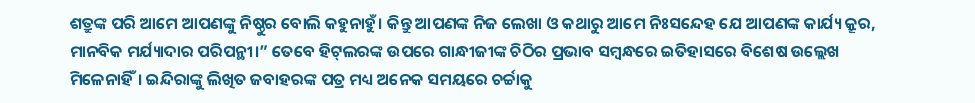ଶତ୍ରୁଙ୍କ ପରି ଆମେ ଆପଣଙ୍କୁ ନିଷ୍ଠୁର ବୋଲି କହୁନାହୁଁ। କିନ୍ତୁ ଆପଣଙ୍କ ନିଜ ଲେଖା ଓ କଥାରୁ ଆମେ ନିଃସନ୍ଦେହ ଯେ ଆପଣଙ୍କ କାର୍ଯ୍ୟ କ୍ରୂର, ମାନବିକ ମର୍ଯ୍ୟାଦାର ପରିପନ୍ଥୀ।” ତେବେ ହିଟ୍‌ଲରଙ୍କ ଉପରେ ଗାନ୍ଧୀଜୀଙ୍କ ଚିଠିର ପ୍ରଭାବ ସମ୍ବନ୍ଧରେ ଇତିହାସରେ ବିଶେଷ ଉଲ୍ଲେଖ ମିଳେନାହିଁ। ଇନ୍ଦିରାଙ୍କୁ ଲିଖିତ ଜବାହରଙ୍କ ପତ୍ର ମଧ୍ୟ ଅନେକ ସମୟରେ ଚର୍ଚ୍ଚାକୁ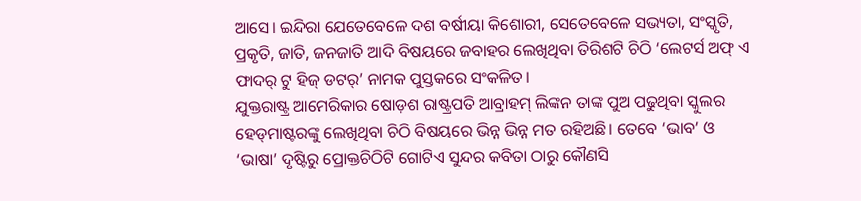ଆସେ। ଇନ୍ଦିରା ଯେତେବେଳେ ଦଶ ବର୍ଷୀୟା କିଶୋରୀ, ସେତେବେଳେ ସଭ୍ୟତା, ସଂସ୍କୃତି, ପ୍ରକୃତି, ଜାତି, ଜନଜାତି ଆଦି ବିଷୟରେ ଜବାହର ଲେଖିଥିବା ତିରିଶଟି ଚିଠି ‘ଲେଟର୍ସ ଅଫ୍ ଏ ଫାଦର୍ ଟୁ ହିଜ୍ ଡଟର୍’ ନାମକ ପୁସ୍ତକରେ ସଂକଳିତ।
ଯୁକ୍ତରାଷ୍ଟ୍ର ଆମେରିକାର ଷୋଡ଼ଶ ରାଷ୍ଟ୍ରପତି ଆବ୍ରାହମ୍ ଲିଙ୍କନ ତାଙ୍କ ପୁଅ ପଢୁଥିବା ସ୍କୁଲର ହେଡ୍‌ମାଷ୍ଟରଙ୍କୁ ଲେଖିଥିବା ଚିଠି ବିଷୟରେ ଭିନ୍ନ ଭିନ୍ନ ମତ ରହିଅଛି। ତେବେ ‘ଭାବ’ ଓ ‘ଭାଷା’ ଦୃଷ୍ଟିରୁ ପ୍ରୋକ୍ତଚିଠିଟି ଗୋଟିଏ ସୁନ୍ଦର କବିତା ଠାରୁ କୌଣସି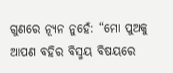ଗୁଣରେ ନ୍ୟୂନ ନୁହେଁ: “ମୋ ପୁଅକୁ ଆପଣ ବହିର ବିସ୍ମୟ ବିଷୟରେ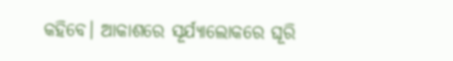କହିବେ। ଆକାଶରେ ସୂର୍ଯ୍ୟାଲୋକରେ ଘୂରି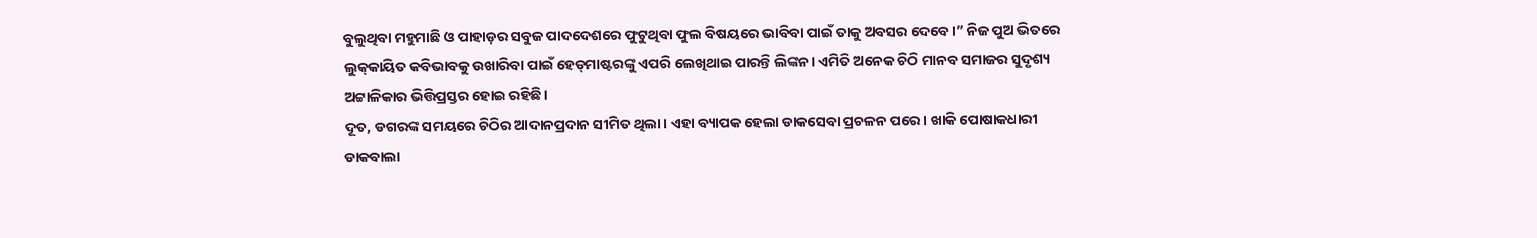ବୁଲୁଥିବା ମହୁମାଛି ଓ ପାହାଡ଼ର ସବୁଜ ପାଦଦେଶରେ ଫୁଟୁଥିବା ଫୁଲ ବିଷୟରେ ଭାବିବା ପାଇଁ ତାକୁ ଅବସର ଦେବେ।” ନିଜ ପୁଅ ଭିତରେ ଲୁକ୍‌କାୟିତ କବିଭାବକୁ ଉଖାରିବା ପାଇଁ ହେଡ୍‌ମାଷ୍ଟରଙ୍କୁ ଏପରି ଲେଖିଥାଇ ପାରନ୍ତି ଲିଙ୍କନ। ଏମିତି ଅନେକ ଚିଠି ମାନବ ସମାଜର ସୁଦୃଶ୍ୟ ଅଟ୍ଟାଳିକାର ଭିତ୍ତିପ୍ରସ୍ତର ହୋଇ ରହିଛି।
ଦୂତ, ଡଗରଙ୍କ ସମୟରେ ଚିଠିର ଆଦାନପ୍ରଦାନ ସୀମିତ ଥିଲା। ଏହା ବ୍ୟାପକ ହେଲା ଡାକସେବା ପ୍ରଚଳନ ପରେ। ଖାକି ପୋଷାକଧାରୀ ଡାକବାଲା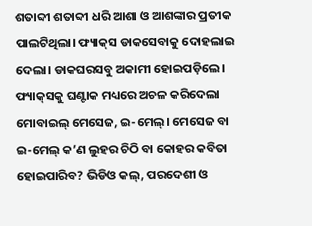ଶତାବ୍ଦୀ ଶତାବ୍ଦୀ ଧରି ଆଶା ଓ ଆଶଙ୍କାର ପ୍ରତୀକ ପାଲଟିଥିଲା। ଫ୍ୟାକ୍‌ସ ଡାକସେବାକୁ ଦୋହଲାଇ ଦେଲା। ଡାକଘରସବୁ ଅକାମୀ ହୋଇପଡ଼ିଲେ। ଫ୍ୟାକ୍‌ସକୁ ଘଣ୍ଟାକ ମଧ୍ୟରେ ଅଚଳ କରିଦେଲା ମୋବାଇଲ୍ ମେସେଜ, ଇ-ମେଲ୍। ମେସେଜ ବା ଇ-ମେଲ୍ କ’ଣ ଲୁହର ଚିଠି ବା କୋହର କବିତା ହୋଇପାରିବ? ଭିଡିଓ କଲ୍, ପରଦେଶୀ ଓ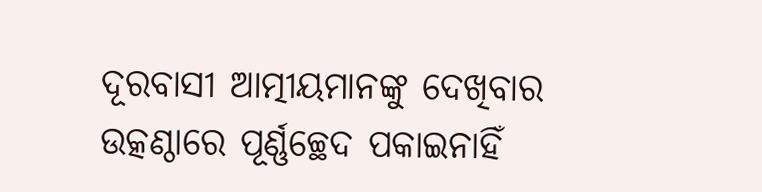ଦୂରବାସୀ ଆତ୍ମୀୟମାନଙ୍କୁ ଦେଖିବାର ଉତ୍କଣ୍ଠାରେ ପୂର୍ଣ୍ଣଚ୍ଛେଦ ପକାଇନାହିଁ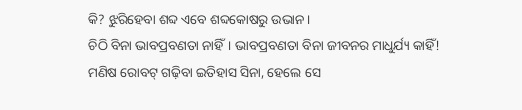କି? ଝୁରିହେବା ଶବ୍ଦ ଏବେ ଶବ୍ଦକୋଷରୁ ଉଭାନ।
ଚିଠି ବିନା ଭାବପ୍ରବଣତା ନାହିଁ। ଭାବପ୍ରବଣତା ବିନା ଜୀବନର ମାଧୁର୍ଯ୍ୟ କାହିଁ! ମଣିଷ ରୋବଟ୍ ଗଢ଼ିବା ଇତିହାସ ସିନା, ହେଲେ ସେ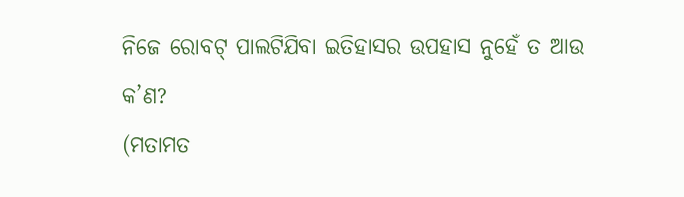ନିଜେ ରୋବଟ୍ ପାଲଟିଯିବା ଇତିହାସର ଉପହାସ ନୁହେଁ ତ ଆଉ କ’ଣ?
(ମତାମତ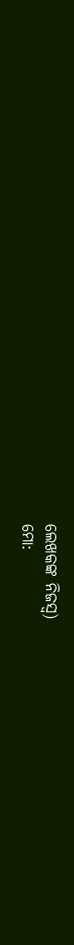ଲେଖକଙ୍କ ନିଜସ୍ବ)
ମୋ: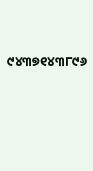୯୪୩୭୧୪୩୮୯୬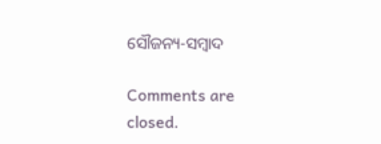ସୌଜନ୍ୟ-ସମ୍ୱାଦ

Comments are closed.